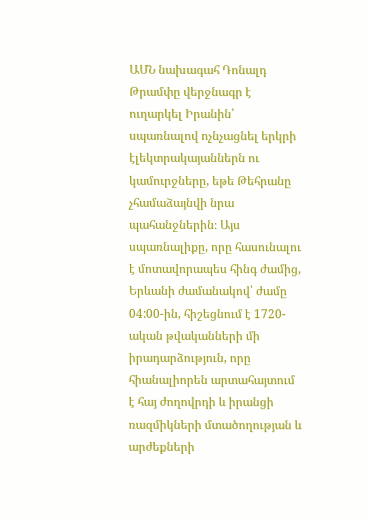ԱՄՆ նախագահ Դոնալդ Թրամփը վերջնագր է ուղարկել Իրանին՝ սպառնալով ոչնչացնել երկրի էլեկտրակայաններն ու կամուրջները, եթե Թեհրանը չհամաձայնվի նրա պահանջներին։ Այս սպառնալիքը, որը հասունալու է մոտավորապես հինգ ժամից, Երևանի ժամանակով՝ ժամը 04:00-ին, հիշեցնում է 1720-ական թվականների մի իրադարձություն, որը հիանալիորեն արտահայտում է հայ ժողովրդի և իրանցի ռազմիկների մտածողության և արժեքների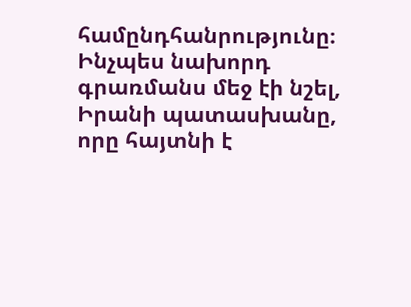համընդհանրությունը։
Ինչպես նախորդ գրառմանս մեջ էի նշել, Իրանի պատասխանը, որը հայտնի է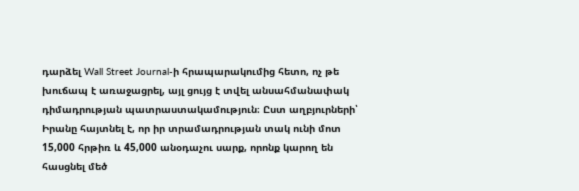դարձել Wall Street Journal-ի հրապարակումից հետո, ոչ թե խուճապ է առաջացրել, այլ ցույց է տվել անսահմանափակ դիմադրության պատրաստակամություն։ Ըստ աղբյուրների՝ Իրանը հայտնել է, որ իր տրամադրության տակ ունի մոտ 15,000 հրթիռ և 45,000 անօդաչու սարք, որոնք կարող են հասցնել մեծ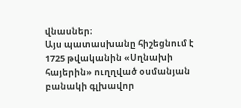վնասներ։
Այս պատասխանը հիշեցնում է 1725 թվականին «Սղնախի հայերին» ուղղված օսմանյան բանակի գլխավոր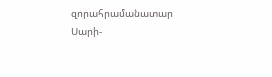զորահրամանատար Սարի-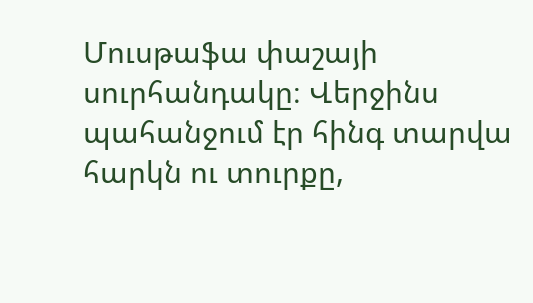Մուսթաֆա փաշայի սուրհանդակը։ Վերջինս պահանջում էր հինգ տարվա հարկն ու տուրքը,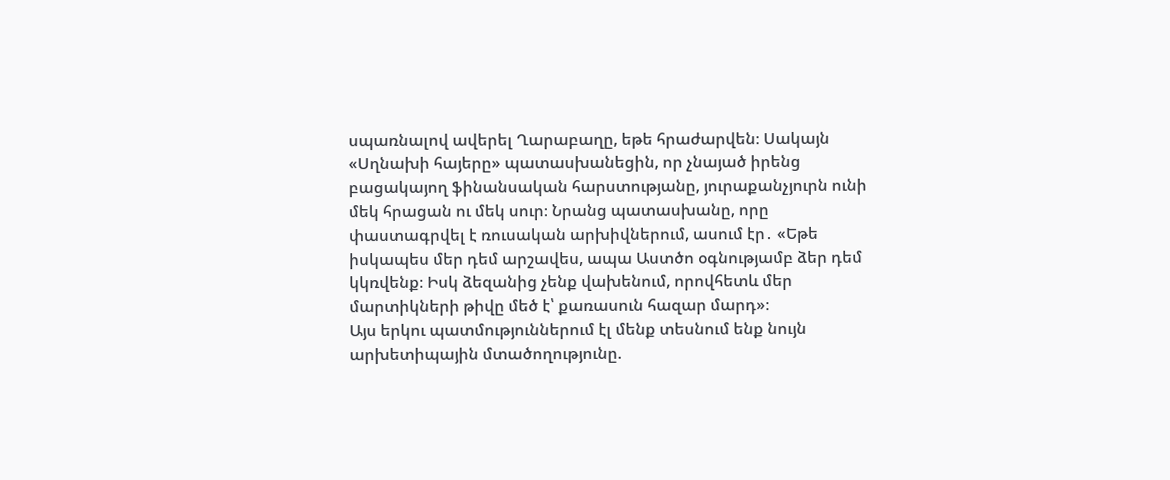սպառնալով ավերել Ղարաբաղը, եթե հրաժարվեն։ Սակայն «Սղնախի հայերը» պատասխանեցին, որ չնայած իրենց բացակայող ֆինանսական հարստությանը, յուրաքանչյուրն ունի մեկ հրացան ու մեկ սուր։ Նրանց պատասխանը, որը փաստագրվել է ռուսական արխիվներում, ասում էր․ «Եթե իսկապես մեր դեմ արշավես, ապա Աստծո օգնությամբ ձեր դեմ կկռվենք։ Իսկ ձեզանից չենք վախենում, որովհետև մեր մարտիկների թիվը մեծ է՝ քառասուն հազար մարդ»։
Այս երկու պատմություններում էլ մենք տեսնում ենք նույն արխետիպային մտածողությունը.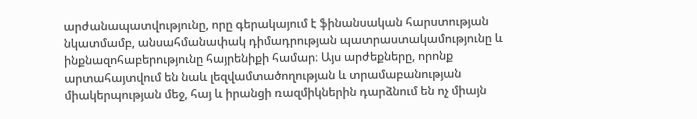արժանապատվությունը, որը գերակայում է ֆինանսական հարստության նկատմամբ, անսահմանափակ դիմադրության պատրաստակամությունը և ինքնազոհաբերությունը հայրենիքի համար։ Այս արժեքները, որոնք արտահայտվում են նաև լեզվամտածողության և տրամաբանության միակերպության մեջ, հայ և իրանցի ռազմիկներին դարձնում են ոչ միայն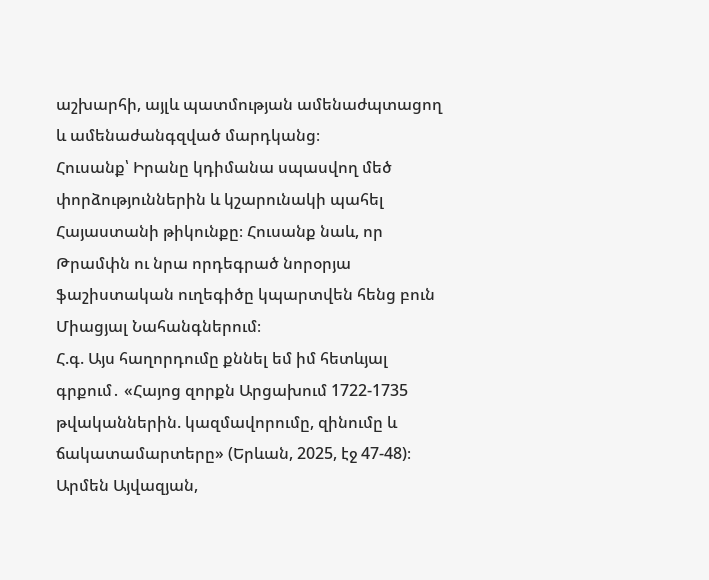աշխարհի, այլև պատմության ամենաժպտացող և ամենաժանգզված մարդկանց։
Հուսանք՝ Իրանը կդիմանա սպասվող մեծ փորձություններին և կշարունակի պահել Հայաստանի թիկունքը։ Հուսանք նաև, որ Թրամփն ու նրա որդեգրած նորօրյա ֆաշիստական ուղեգիծը կպարտվեն հենց բուն Միացյալ Նահանգներում։
Հ.գ. Այս հաղորդումը քննել եմ իմ հետևյալ գրքում․ «Հայոց զորքն Արցախում 1722-1735 թվականներին. կազմավորումը, զինումը և ճակատամարտերը» (Երևան, 2025, էջ 47-48)։
Արմեն Այվազյան,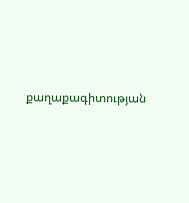քաղաքագիտության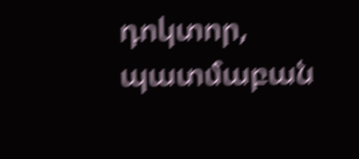դոկտոր, պատմաբան